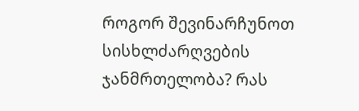როგორ შევინარჩუნოთ სისხლძარღვების ჯანმრთელობა? რას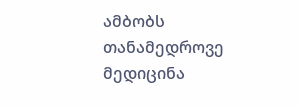ამბობს თანამედროვე მედიცინა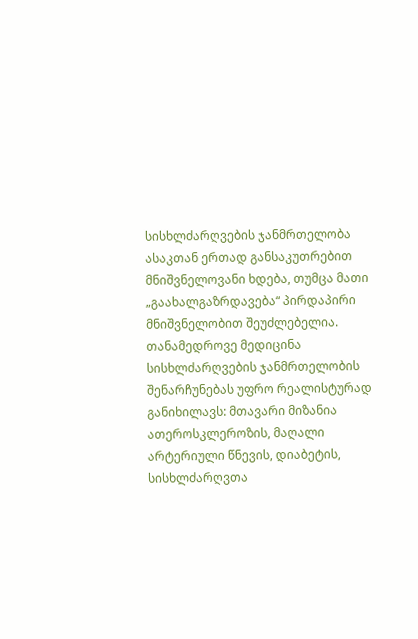სისხლძარღვების ჯანმრთელობა ასაკთან ერთად განსაკუთრებით მნიშვნელოვანი ხდება, თუმცა მათი „გაახალგაზრდავება“ პირდაპირი მნიშვნელობით შეუძლებელია. თანამედროვე მედიცინა სისხლძარღვების ჯანმრთელობის შენარჩუნებას უფრო რეალისტურად განიხილავს: მთავარი მიზანია ათეროსკლეროზის, მაღალი არტერიული წნევის, დიაბეტის, სისხლძარღვთა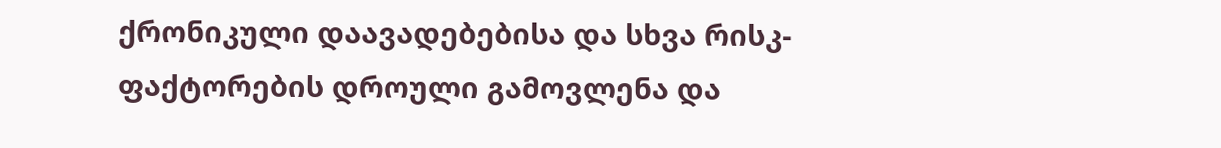ქრონიკული დაავადებებისა და სხვა რისკ-ფაქტორების დროული გამოვლენა და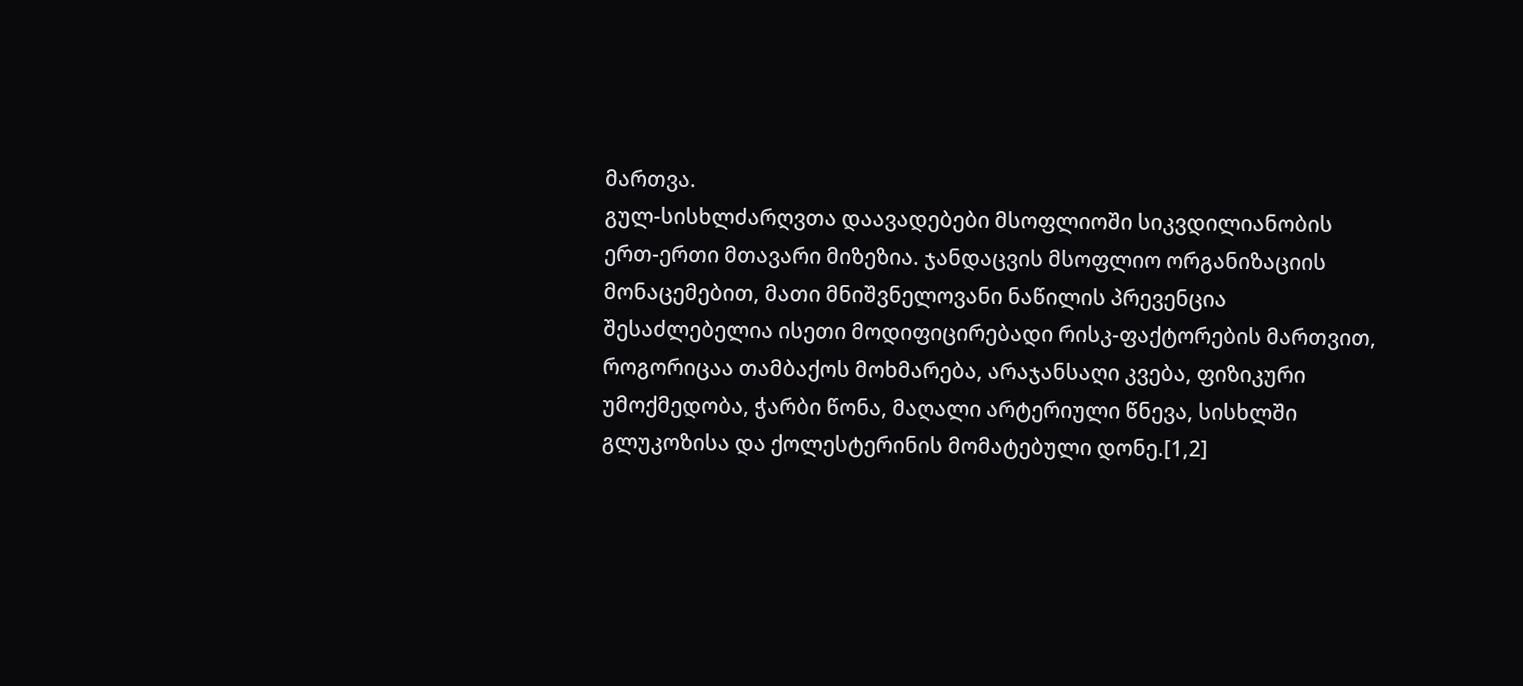მართვა.
გულ-სისხლძარღვთა დაავადებები მსოფლიოში სიკვდილიანობის ერთ-ერთი მთავარი მიზეზია. ჯანდაცვის მსოფლიო ორგანიზაციის მონაცემებით, მათი მნიშვნელოვანი ნაწილის პრევენცია შესაძლებელია ისეთი მოდიფიცირებადი რისკ-ფაქტორების მართვით, როგორიცაა თამბაქოს მოხმარება, არაჯანსაღი კვება, ფიზიკური უმოქმედობა, ჭარბი წონა, მაღალი არტერიული წნევა, სისხლში გლუკოზისა და ქოლესტერინის მომატებული დონე.[1,2]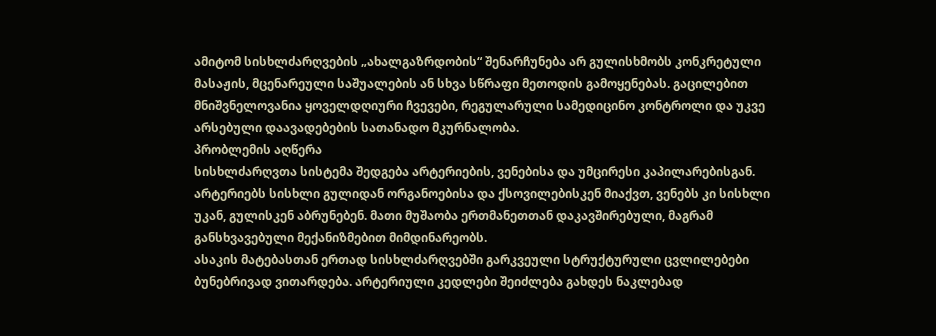ამიტომ სისხლძარღვების „ახალგაზრდობის“ შენარჩუნება არ გულისხმობს კონკრეტული მასაჟის, მცენარეული საშუალების ან სხვა სწრაფი მეთოდის გამოყენებას. გაცილებით მნიშვნელოვანია ყოველდღიური ჩვევები, რეგულარული სამედიცინო კონტროლი და უკვე არსებული დაავადებების სათანადო მკურნალობა.
პრობლემის აღწერა
სისხლძარღვთა სისტემა შედგება არტერიების, ვენებისა და უმცირესი კაპილარებისგან. არტერიებს სისხლი გულიდან ორგანოებისა და ქსოვილებისკენ მიაქვთ, ვენებს კი სისხლი უკან, გულისკენ აბრუნებენ. მათი მუშაობა ერთმანეთთან დაკავშირებული, მაგრამ განსხვავებული მექანიზმებით მიმდინარეობს.
ასაკის მატებასთან ერთად სისხლძარღვებში გარკვეული სტრუქტურული ცვლილებები ბუნებრივად ვითარდება. არტერიული კედლები შეიძლება გახდეს ნაკლებად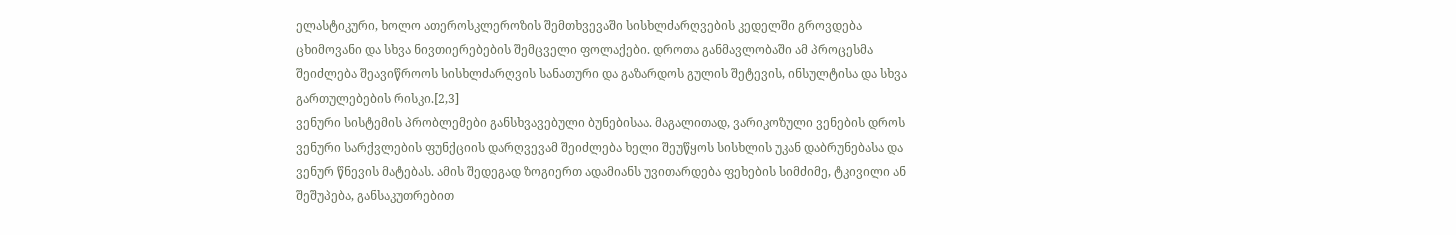ელასტიკური, ხოლო ათეროსკლეროზის შემთხვევაში სისხლძარღვების კედელში გროვდება ცხიმოვანი და სხვა ნივთიერებების შემცველი ფოლაქები. დროთა განმავლობაში ამ პროცესმა შეიძლება შეავიწროოს სისხლძარღვის სანათური და გაზარდოს გულის შეტევის, ინსულტისა და სხვა გართულებების რისკი.[2,3]
ვენური სისტემის პრობლემები განსხვავებული ბუნებისაა. მაგალითად, ვარიკოზული ვენების დროს ვენური სარქვლების ფუნქციის დარღვევამ შეიძლება ხელი შეუწყოს სისხლის უკან დაბრუნებასა და ვენურ წნევის მატებას. ამის შედეგად ზოგიერთ ადამიანს უვითარდება ფეხების სიმძიმე, ტკივილი ან შეშუპება, განსაკუთრებით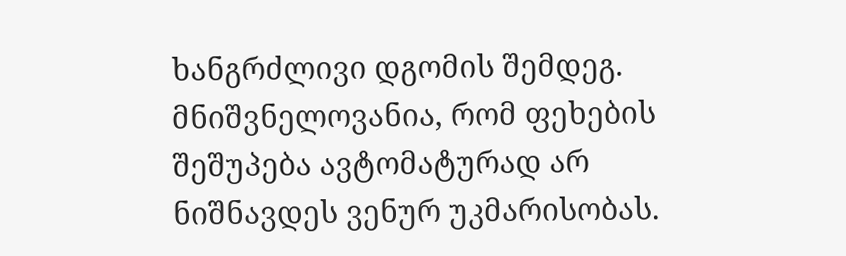ხანგრძლივი დგომის შემდეგ.
მნიშვნელოვანია, რომ ფეხების შეშუპება ავტომატურად არ ნიშნავდეს ვენურ უკმარისობას.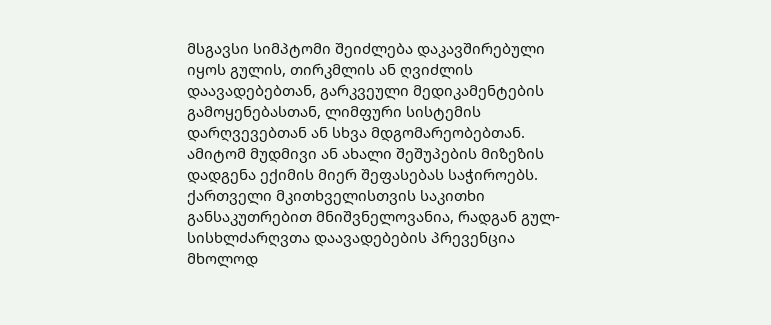მსგავსი სიმპტომი შეიძლება დაკავშირებული იყოს გულის, თირკმლის ან ღვიძლის დაავადებებთან, გარკვეული მედიკამენტების გამოყენებასთან, ლიმფური სისტემის დარღვევებთან ან სხვა მდგომარეობებთან. ამიტომ მუდმივი ან ახალი შეშუპების მიზეზის დადგენა ექიმის მიერ შეფასებას საჭიროებს.
ქართველი მკითხველისთვის საკითხი განსაკუთრებით მნიშვნელოვანია, რადგან გულ-სისხლძარღვთა დაავადებების პრევენცია მხოლოდ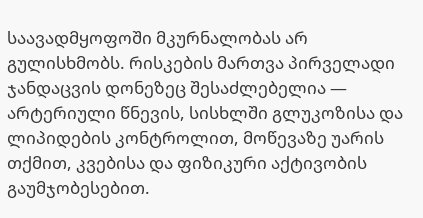საავადმყოფოში მკურნალობას არ გულისხმობს. რისკების მართვა პირველადი ჯანდაცვის დონეზეც შესაძლებელია — არტერიული წნევის, სისხლში გლუკოზისა და ლიპიდების კონტროლით, მოწევაზე უარის თქმით, კვებისა და ფიზიკური აქტივობის გაუმჯობესებით.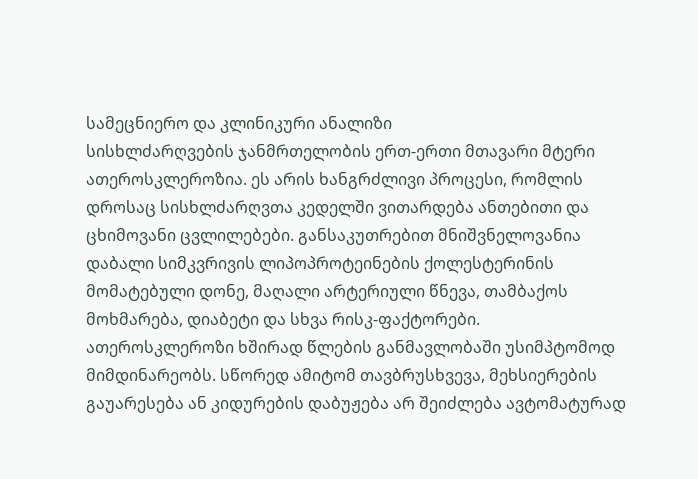სამეცნიერო და კლინიკური ანალიზი
სისხლძარღვების ჯანმრთელობის ერთ-ერთი მთავარი მტერი ათეროსკლეროზია. ეს არის ხანგრძლივი პროცესი, რომლის დროსაც სისხლძარღვთა კედელში ვითარდება ანთებითი და ცხიმოვანი ცვლილებები. განსაკუთრებით მნიშვნელოვანია დაბალი სიმკვრივის ლიპოპროტეინების ქოლესტერინის მომატებული დონე, მაღალი არტერიული წნევა, თამბაქოს მოხმარება, დიაბეტი და სხვა რისკ-ფაქტორები.
ათეროსკლეროზი ხშირად წლების განმავლობაში უსიმპტომოდ მიმდინარეობს. სწორედ ამიტომ თავბრუსხვევა, მეხსიერების გაუარესება ან კიდურების დაბუჟება არ შეიძლება ავტომატურად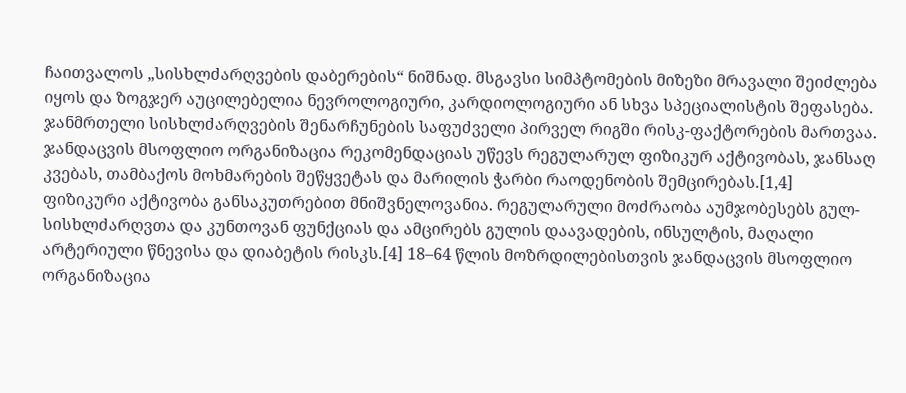ჩაითვალოს „სისხლძარღვების დაბერების“ ნიშნად. მსგავსი სიმპტომების მიზეზი მრავალი შეიძლება იყოს და ზოგჯერ აუცილებელია ნევროლოგიური, კარდიოლოგიური ან სხვა სპეციალისტის შეფასება.
ჯანმრთელი სისხლძარღვების შენარჩუნების საფუძველი პირველ რიგში რისკ-ფაქტორების მართვაა. ჯანდაცვის მსოფლიო ორგანიზაცია რეკომენდაციას უწევს რეგულარულ ფიზიკურ აქტივობას, ჯანსაღ კვებას, თამბაქოს მოხმარების შეწყვეტას და მარილის ჭარბი რაოდენობის შემცირებას.[1,4]
ფიზიკური აქტივობა განსაკუთრებით მნიშვნელოვანია. რეგულარული მოძრაობა აუმჯობესებს გულ-სისხლძარღვთა და კუნთოვან ფუნქციას და ამცირებს გულის დაავადების, ინსულტის, მაღალი არტერიული წნევისა და დიაბეტის რისკს.[4] 18–64 წლის მოზრდილებისთვის ჯანდაცვის მსოფლიო ორგანიზაცია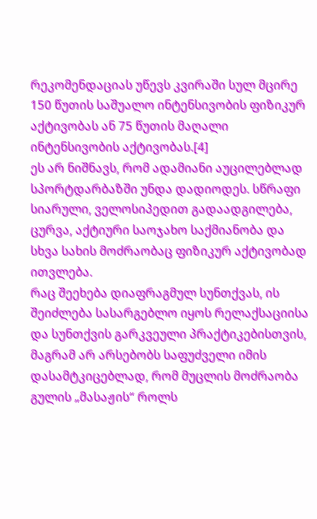რეკომენდაციას უწევს კვირაში სულ მცირე 150 წუთის საშუალო ინტენსივობის ფიზიკურ აქტივობას ან 75 წუთის მაღალი ინტენსივობის აქტივობას.[4]
ეს არ ნიშნავს, რომ ადამიანი აუცილებლად სპორტდარბაზში უნდა დადიოდეს. სწრაფი სიარული, ველოსიპედით გადაადგილება, ცურვა, აქტიური საოჯახო საქმიანობა და სხვა სახის მოძრაობაც ფიზიკურ აქტივობად ითვლება.
რაც შეეხება დიაფრაგმულ სუნთქვას, ის შეიძლება სასარგებლო იყოს რელაქსაციისა და სუნთქვის გარკვეული პრაქტიკებისთვის, მაგრამ არ არსებობს საფუძველი იმის დასამტკიცებლად, რომ მუცლის მოძრაობა გულის „მასაჟის“ როლს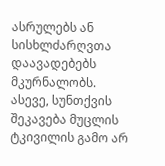ასრულებს ან სისხლძარღვთა დაავადებებს მკურნალობს. ასევე, სუნთქვის შეკავება მუცლის ტკივილის გამო არ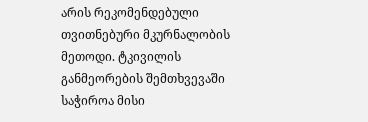არის რეკომენდებული თვითნებური მკურნალობის მეთოდი. ტკივილის განმეორების შემთხვევაში საჭიროა მისი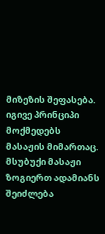მიზეზის შეფასება.
იგივე პრინციპი მოქმედებს მასაჟის მიმართაც. მსუბუქი მასაჟი ზოგიერთ ადამიანს შეიძლება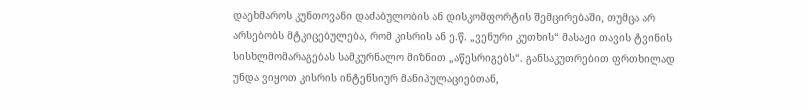დაეხმაროს კუნთოვანი დაძაბულობის ან დისკომფორტის შემცირებაში, თუმცა არ არსებობს მტკიცებულება, რომ კისრის ან ე.წ. „ვენური კუთხის“ მასაჟი თავის ტვინის სისხლმომარაგებას სამკურნალო მიზნით „აწესრიგებს“. განსაკუთრებით ფრთხილად უნდა ვიყოთ კისრის ინტენსიურ მანიპულაციებთან,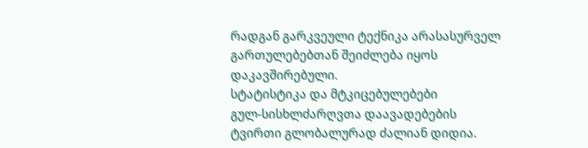რადგან გარკვეული ტექნიკა არასასურველ გართულებებთან შეიძლება იყოს დაკავშირებული.
სტატისტიკა და მტკიცებულებები
გულ-სისხლძარღვთა დაავადებების ტვირთი გლობალურად ძალიან დიდია.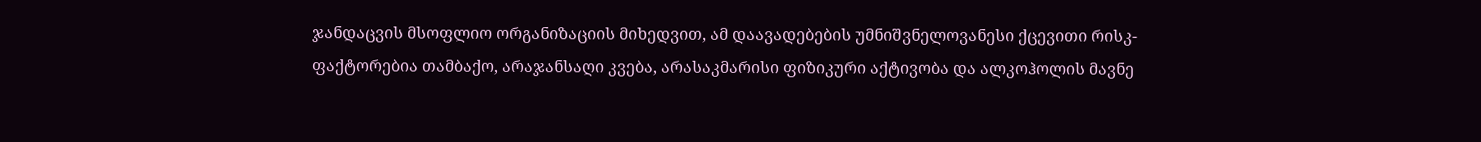ჯანდაცვის მსოფლიო ორგანიზაციის მიხედვით, ამ დაავადებების უმნიშვნელოვანესი ქცევითი რისკ-ფაქტორებია თამბაქო, არაჯანსაღი კვება, არასაკმარისი ფიზიკური აქტივობა და ალკოჰოლის მავნე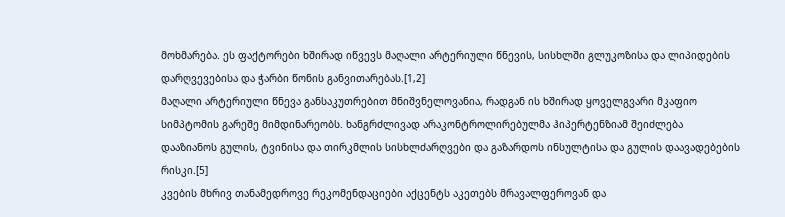მოხმარება. ეს ფაქტორები ხშირად იწვევს მაღალი არტერიული წნევის, სისხლში გლუკოზისა და ლიპიდების დარღვევებისა და ჭარბი წონის განვითარებას.[1,2]
მაღალი არტერიული წნევა განსაკუთრებით მნიშვნელოვანია, რადგან ის ხშირად ყოველგვარი მკაფიო სიმპტომის გარეშე მიმდინარეობს. ხანგრძლივად არაკონტროლირებულმა ჰიპერტენზიამ შეიძლება დააზიანოს გულის, ტვინისა და თირკმლის სისხლძარღვები და გაზარდოს ინსულტისა და გულის დაავადებების რისკი.[5]
კვების მხრივ თანამედროვე რეკომენდაციები აქცენტს აკეთებს მრავალფეროვან და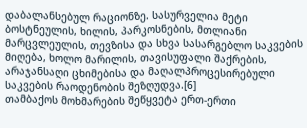დაბალანსებულ რაციონზე. სასურველია მეტი ბოსტნეულის, ხილის, პარკოსნების, მთლიანი მარცვლეულის, თევზისა და სხვა სასარგებლო საკვების მიღება, ხოლო მარილის, თავისუფალი შაქრების, არაჯანსაღი ცხიმებისა და მაღალპროცესირებული საკვების რაოდენობის შეზღუდვა.[6]
თამბაქოს მოხმარების შეწყვეტა ერთ-ერთი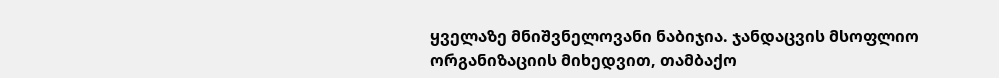ყველაზე მნიშვნელოვანი ნაბიჯია. ჯანდაცვის მსოფლიო ორგანიზაციის მიხედვით, თამბაქო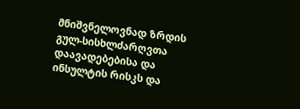მნიშვნელოვნად ზრდის გულ-სისხლძარღვთა დაავადებებისა და ინსულტის რისკს და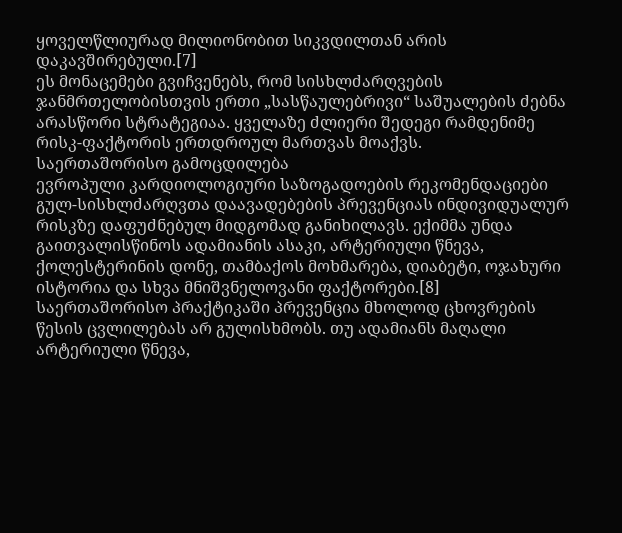ყოველწლიურად მილიონობით სიკვდილთან არის დაკავშირებული.[7]
ეს მონაცემები გვიჩვენებს, რომ სისხლძარღვების ჯანმრთელობისთვის ერთი „სასწაულებრივი“ საშუალების ძებნა არასწორი სტრატეგიაა. ყველაზე ძლიერი შედეგი რამდენიმე რისკ-ფაქტორის ერთდროულ მართვას მოაქვს.
საერთაშორისო გამოცდილება
ევროპული კარდიოლოგიური საზოგადოების რეკომენდაციები გულ-სისხლძარღვთა დაავადებების პრევენციას ინდივიდუალურ რისკზე დაფუძნებულ მიდგომად განიხილავს. ექიმმა უნდა გაითვალისწინოს ადამიანის ასაკი, არტერიული წნევა, ქოლესტერინის დონე, თამბაქოს მოხმარება, დიაბეტი, ოჯახური ისტორია და სხვა მნიშვნელოვანი ფაქტორები.[8]
საერთაშორისო პრაქტიკაში პრევენცია მხოლოდ ცხოვრების წესის ცვლილებას არ გულისხმობს. თუ ადამიანს მაღალი არტერიული წნევა,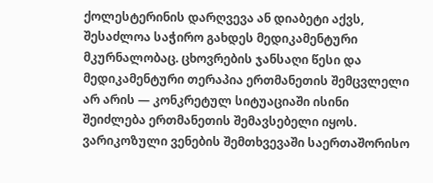ქოლესტერინის დარღვევა ან დიაბეტი აქვს, შესაძლოა საჭირო გახდეს მედიკამენტური მკურნალობაც. ცხოვრების ჯანსაღი წესი და მედიკამენტური თერაპია ერთმანეთის შემცვლელი არ არის — კონკრეტულ სიტუაციაში ისინი შეიძლება ერთმანეთის შემავსებელი იყოს.
ვარიკოზული ვენების შემთხვევაში საერთაშორისო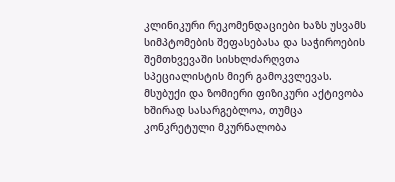კლინიკური რეკომენდაციები ხაზს უსვამს სიმპტომების შეფასებასა და საჭიროების შემთხვევაში სისხლძარღვთა სპეციალისტის მიერ გამოკვლევას. მსუბუქი და ზომიერი ფიზიკური აქტივობა ხშირად სასარგებლოა, თუმცა კონკრეტული მკურნალობა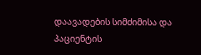დაავადების სიმძიმისა და პაციენტის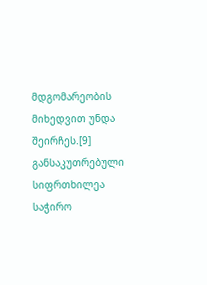მდგომარეობის მიხედვით უნდა შეირჩეს.[9]
განსაკუთრებული სიფრთხილეა საჭირო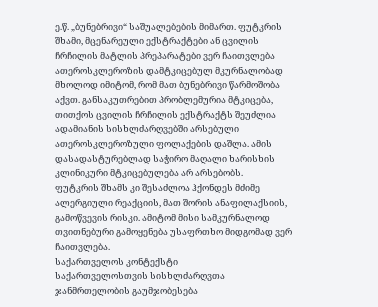ე.წ. „ბუნებრივი“ საშუალებების მიმართ. ფუტკრის შხამი, მცენარეული ექსტრაქტები ან ცვილის ჩრჩილის მატლის პრეპარატები ვერ ჩაითვლება ათეროსკლეროზის დამტკიცებულ მკურნალობად მხოლოდ იმიტომ, რომ მათ ბუნებრივი წარმოშობა აქვთ. განსაკუთრებით პრობლემურია მტკიცება, თითქოს ცვილის ჩრჩილის ექსტრაქტს შეუძლია ადამიანის სისხლძარღვებში არსებული ათეროსკლეროზული ფოლაქების დაშლა. ამის დასადასტურებლად საჭირო მაღალი ხარისხის კლინიკური მტკიცებულება არ არსებობს.
ფუტკრის შხამს კი შესაძლოა ჰქონდეს მძიმე ალერგიული რეაქციის, მათ შორის ანაფილაქსიის, გამოწვევის რისკი. ამიტომ მისი სამკურნალოდ თვითნებური გამოყენება უსაფრთხო მიდგომად ვერ ჩაითვლება.
საქართველოს კონტექსტი
საქართველოსთვის სისხლძარღვთა ჯანმრთელობის გაუმჯობესება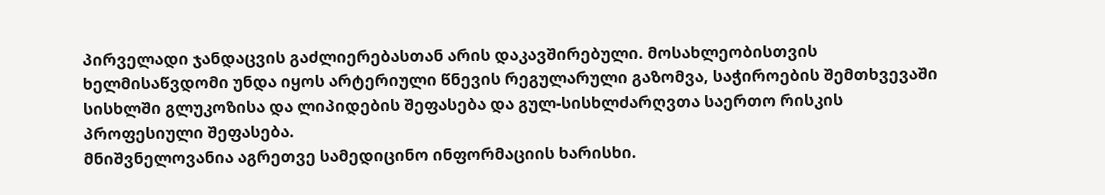პირველადი ჯანდაცვის გაძლიერებასთან არის დაკავშირებული. მოსახლეობისთვის ხელმისაწვდომი უნდა იყოს არტერიული წნევის რეგულარული გაზომვა, საჭიროების შემთხვევაში სისხლში გლუკოზისა და ლიპიდების შეფასება და გულ-სისხლძარღვთა საერთო რისკის პროფესიული შეფასება.
მნიშვნელოვანია აგრეთვე სამედიცინო ინფორმაციის ხარისხი.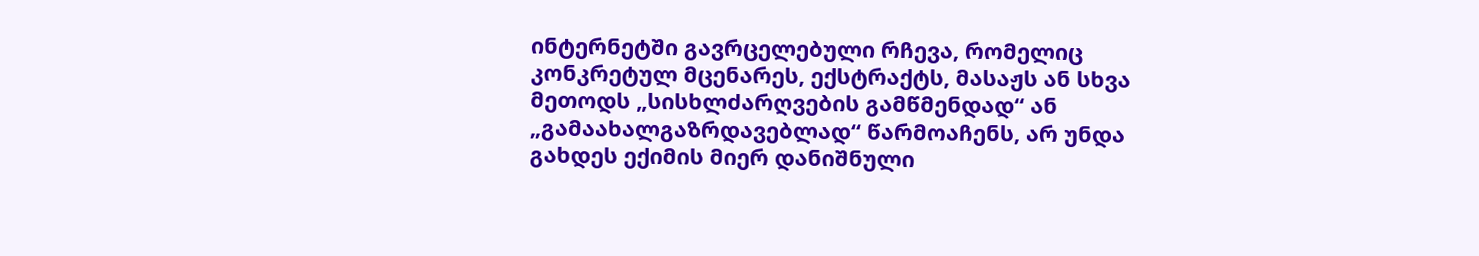ინტერნეტში გავრცელებული რჩევა, რომელიც კონკრეტულ მცენარეს, ექსტრაქტს, მასაჟს ან სხვა მეთოდს „სისხლძარღვების გამწმენდად“ ან „გამაახალგაზრდავებლად“ წარმოაჩენს, არ უნდა გახდეს ექიმის მიერ დანიშნული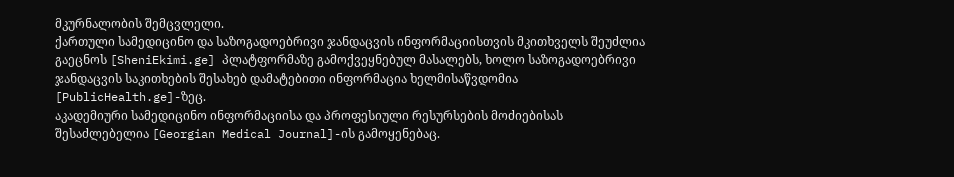მკურნალობის შემცვლელი.
ქართული სამედიცინო და საზოგადოებრივი ჯანდაცვის ინფორმაციისთვის მკითხველს შეუძლია გაეცნოს [SheniEkimi.ge] პლატფორმაზე გამოქვეყნებულ მასალებს, ხოლო საზოგადოებრივი ჯანდაცვის საკითხების შესახებ დამატებითი ინფორმაცია ხელმისაწვდომია [PublicHealth.ge]-ზეც.
აკადემიური სამედიცინო ინფორმაციისა და პროფესიული რესურსების მოძიებისას შესაძლებელია [Georgian Medical Journal]-ის გამოყენებაც.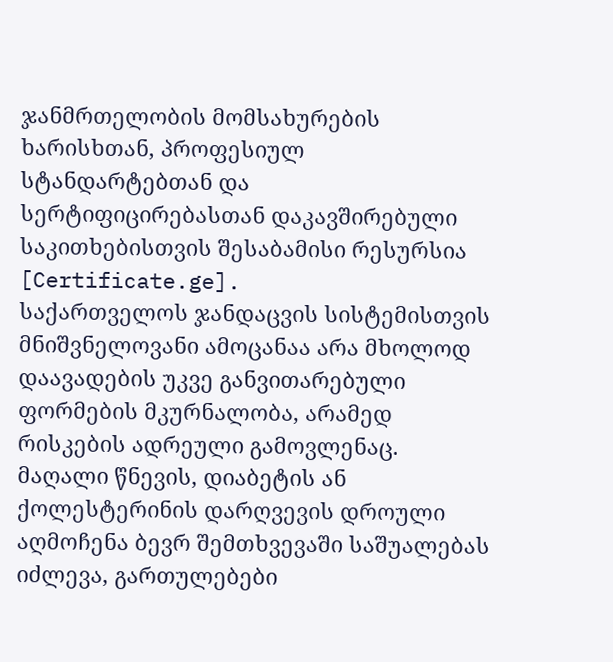ჯანმრთელობის მომსახურების ხარისხთან, პროფესიულ სტანდარტებთან და სერტიფიცირებასთან დაკავშირებული საკითხებისთვის შესაბამისი რესურსია [Certificate.ge].
საქართველოს ჯანდაცვის სისტემისთვის მნიშვნელოვანი ამოცანაა არა მხოლოდ დაავადების უკვე განვითარებული ფორმების მკურნალობა, არამედ რისკების ადრეული გამოვლენაც. მაღალი წნევის, დიაბეტის ან ქოლესტერინის დარღვევის დროული აღმოჩენა ბევრ შემთხვევაში საშუალებას იძლევა, გართულებები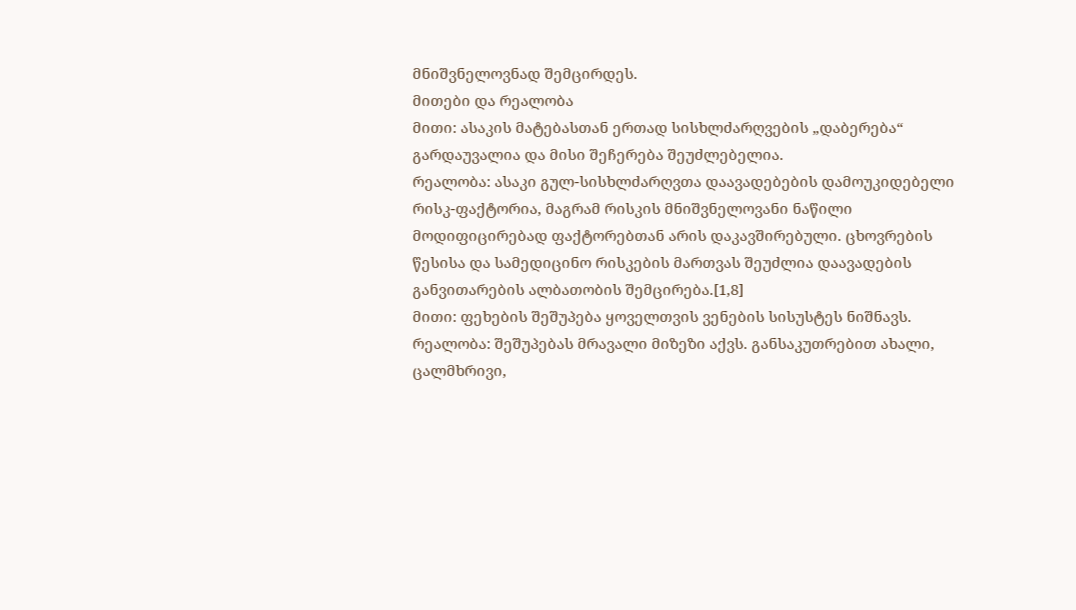მნიშვნელოვნად შემცირდეს.
მითები და რეალობა
მითი: ასაკის მატებასთან ერთად სისხლძარღვების „დაბერება“ გარდაუვალია და მისი შეჩერება შეუძლებელია.
რეალობა: ასაკი გულ-სისხლძარღვთა დაავადებების დამოუკიდებელი რისკ-ფაქტორია, მაგრამ რისკის მნიშვნელოვანი ნაწილი მოდიფიცირებად ფაქტორებთან არის დაკავშირებული. ცხოვრების წესისა და სამედიცინო რისკების მართვას შეუძლია დაავადების განვითარების ალბათობის შემცირება.[1,8]
მითი: ფეხების შეშუპება ყოველთვის ვენების სისუსტეს ნიშნავს.
რეალობა: შეშუპებას მრავალი მიზეზი აქვს. განსაკუთრებით ახალი, ცალმხრივი,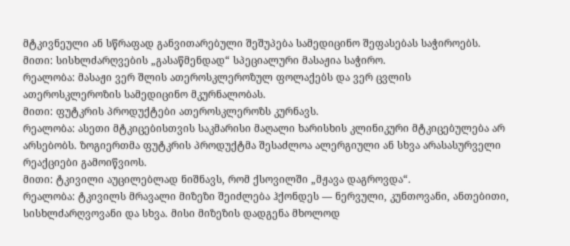მტკივნეული ან სწრაფად განვითარებული შეშუპება სამედიცინო შეფასებას საჭიროებს.
მითი: სისხლძარღვების „გასაწმენდად“ სპეციალური მასაჟია საჭირო.
რეალობა: მასაჟი ვერ შლის ათეროსკლეროზულ ფოლაქებს და ვერ ცვლის ათეროსკლეროზის სამედიცინო მკურნალობას.
მითი: ფუტკრის პროდუქტები ათეროსკლეროზს კურნავს.
რეალობა: ასეთი მტკიცებისთვის საკმარისი მაღალი ხარისხის კლინიკური მტკიცებულება არ არსებობს. ზოგიერთმა ფუტკრის პროდუქტმა შესაძლოა ალერგიული ან სხვა არასასურველი რეაქციები გამოიწვიოს.
მითი: ტკივილი აუცილებლად ნიშნავს, რომ ქსოვილში „მჟავა დაგროვდა“.
რეალობა: ტკივილს მრავალი მიზეზი შეიძლება ჰქონდეს — ნერვული, კუნთოვანი, ანთებითი, სისხლძარღვოვანი და სხვა. მისი მიზეზის დადგენა მხოლოდ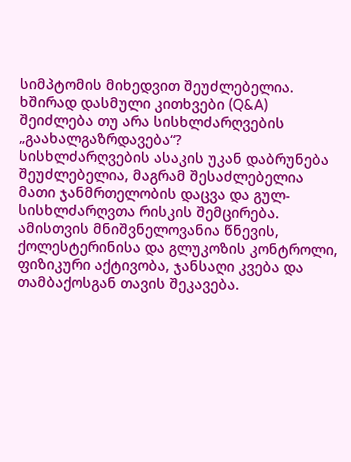სიმპტომის მიხედვით შეუძლებელია.
ხშირად დასმული კითხვები (Q&A)
შეიძლება თუ არა სისხლძარღვების „გაახალგაზრდავება“?
სისხლძარღვების ასაკის უკან დაბრუნება შეუძლებელია, მაგრამ შესაძლებელია მათი ჯანმრთელობის დაცვა და გულ-სისხლძარღვთა რისკის შემცირება. ამისთვის მნიშვნელოვანია წნევის, ქოლესტერინისა და გლუკოზის კონტროლი, ფიზიკური აქტივობა, ჯანსაღი კვება და თამბაქოსგან თავის შეკავება.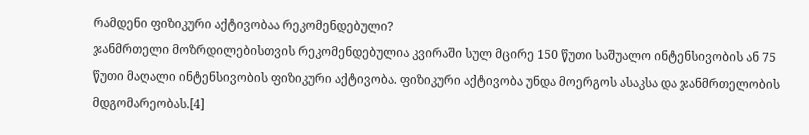რამდენი ფიზიკური აქტივობაა რეკომენდებული?
ჯანმრთელი მოზრდილებისთვის რეკომენდებულია კვირაში სულ მცირე 150 წუთი საშუალო ინტენსივობის ან 75 წუთი მაღალი ინტენსივობის ფიზიკური აქტივობა. ფიზიკური აქტივობა უნდა მოერგოს ასაკსა და ჯანმრთელობის მდგომარეობას.[4]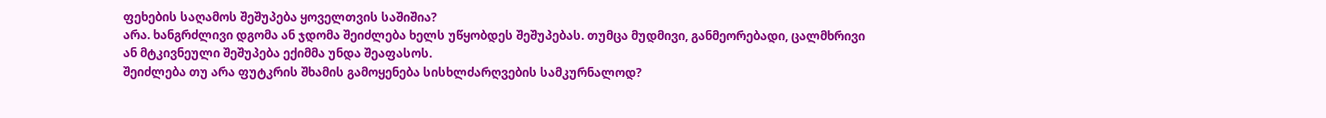ფეხების საღამოს შეშუპება ყოველთვის საშიშია?
არა. ხანგრძლივი დგომა ან ჯდომა შეიძლება ხელს უწყობდეს შეშუპებას. თუმცა მუდმივი, განმეორებადი, ცალმხრივი ან მტკივნეული შეშუპება ექიმმა უნდა შეაფასოს.
შეიძლება თუ არა ფუტკრის შხამის გამოყენება სისხლძარღვების სამკურნალოდ?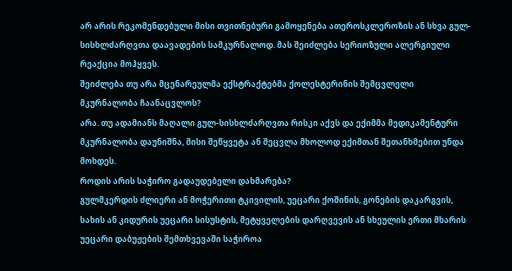არ არის რეკომენდებული მისი თვითნებური გამოყენება ათეროსკლეროზის ან სხვა გულ-სისხლძარღვთა დაავადების სამკურნალოდ. მას შეიძლება სერიოზული ალერგიული რეაქცია მოჰყვეს.
შეიძლება თუ არა მცენარეულმა ექსტრაქტებმა ქოლესტერინის შემცვლელი მკურნალობა ჩაანაცვლოს?
არა. თუ ადამიანს მაღალი გულ-სისხლძარღვთა რისკი აქვს და ექიმმა მედიკამენტური მკურნალობა დაუნიშნა, მისი შეწყვეტა ან შეცვლა მხოლოდ ექიმთან შეთანხმებით უნდა მოხდეს.
როდის არის საჭირო გადაუდებელი დახმარება?
გულმკერდის ძლიერი ან მოჭერითი ტკივილის, უეცარი ქოშინის, გონების დაკარგვის, სახის ან კიდურის უეცარი სისუსტის, მეტყველების დარღვევის ან სხეულის ერთი მხარის უეცარი დაბუჟების შემთხვევაში საჭიროა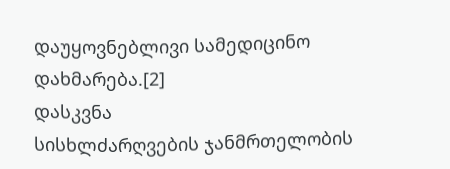დაუყოვნებლივი სამედიცინო დახმარება.[2]
დასკვნა
სისხლძარღვების ჯანმრთელობის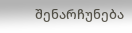შენარჩუნება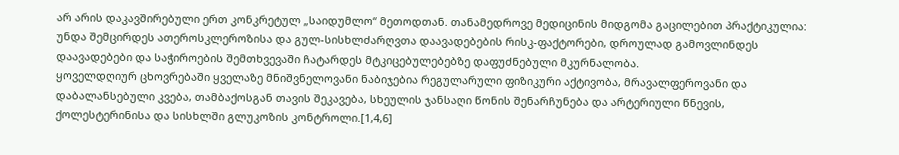არ არის დაკავშირებული ერთ კონკრეტულ „საიდუმლო“ მეთოდთან. თანამედროვე მედიცინის მიდგომა გაცილებით პრაქტიკულია: უნდა შემცირდეს ათეროსკლეროზისა და გულ-სისხლძარღვთა დაავადებების რისკ-ფაქტორები, დროულად გამოვლინდეს დაავადებები და საჭიროების შემთხვევაში ჩატარდეს მტკიცებულებებზე დაფუძნებული მკურნალობა.
ყოველდღიურ ცხოვრებაში ყველაზე მნიშვნელოვანი ნაბიჯებია რეგულარული ფიზიკური აქტივობა, მრავალფეროვანი და დაბალანსებული კვება, თამბაქოსგან თავის შეკავება, სხეულის ჯანსაღი წონის შენარჩუნება და არტერიული წნევის, ქოლესტერინისა და სისხლში გლუკოზის კონტროლი.[1,4,6]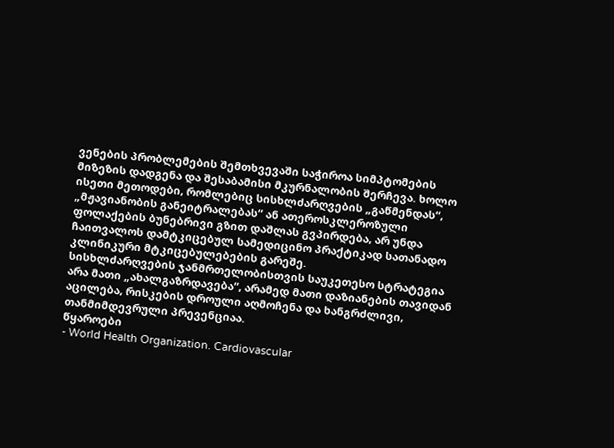ვენების პრობლემების შემთხვევაში საჭიროა სიმპტომების მიზეზის დადგენა და შესაბამისი მკურნალობის შერჩევა. ხოლო ისეთი მეთოდები, რომლებიც სისხლძარღვების „გაწმენდას“, „მჟავიანობის განეიტრალებას“ ან ათეროსკლეროზული ფოლაქების ბუნებრივი გზით დაშლას გვპირდება, არ უნდა ჩაითვალოს დამტკიცებულ სამედიცინო პრაქტიკად სათანადო კლინიკური მტკიცებულებების გარეშე.
სისხლძარღვების ჯანმრთელობისთვის საუკეთესო სტრატეგია არა მათი „ახალგაზრდავება“, არამედ მათი დაზიანების თავიდან აცილება, რისკების დროული აღმოჩენა და ხანგრძლივი, თანმიმდევრული პრევენციაა.
წყაროები
- World Health Organization. Cardiovascular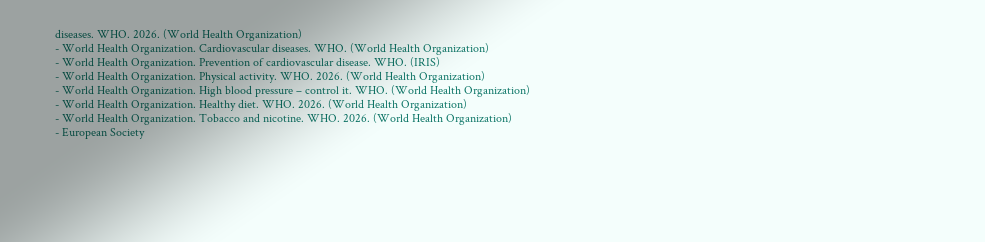diseases. WHO. 2026. (World Health Organization)
- World Health Organization. Cardiovascular diseases. WHO. (World Health Organization)
- World Health Organization. Prevention of cardiovascular disease. WHO. (IRIS)
- World Health Organization. Physical activity. WHO. 2026. (World Health Organization)
- World Health Organization. High blood pressure – control it. WHO. (World Health Organization)
- World Health Organization. Healthy diet. WHO. 2026. (World Health Organization)
- World Health Organization. Tobacco and nicotine. WHO. 2026. (World Health Organization)
- European Society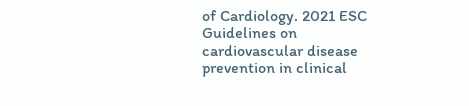of Cardiology. 2021 ESC Guidelines on cardiovascular disease prevention in clinical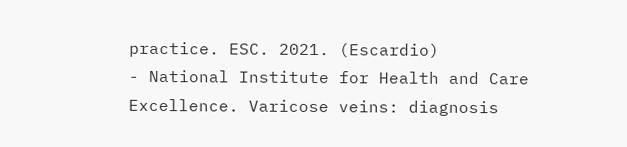practice. ESC. 2021. (Escardio)
- National Institute for Health and Care Excellence. Varicose veins: diagnosis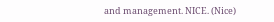and management. NICE. (Nice)